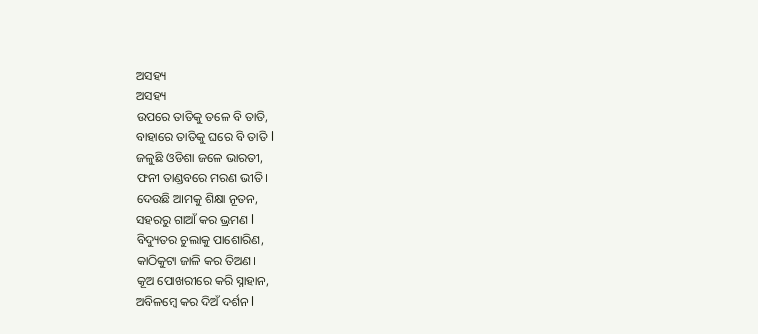ଅସହ୍ୟ
ଅସହ୍ୟ
ଉପରେ ତାତିକୁ ତଳେ ବି ତାତି,
ବାହାରେ ତାତିକୁ ଘରେ ବି ତାତି l
ଜଳୁଛି ଓଡିଶା ଜଳେ ଭାରତୀ,
ଫନୀ ତାଣ୍ଡବରେ ମରଣ ଭୀତି।
ଦେଉଛି ଆମକୁ ଶିକ୍ଷା ନୂତନ,
ସହରରୁ ଗାଆଁ କର ଭ୍ରମଣ l
ବିଦ୍ୟୁତର ଚୁଲାକୁ ପାଶୋରିଣ,
କାଠିକୁଟା ଜାଳି କର ତିଅଣ।
କୂଅ ପୋଖରୀରେ କରି ସ୍ନାହାନ,
ଅବିଳମ୍ବେ କର ଦିଅଁ ଦର୍ଶନ l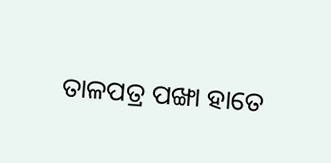ତାଳପତ୍ର ପଙ୍ଖା ହାତେ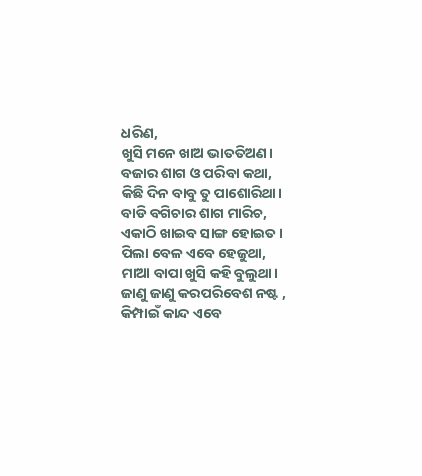ଧରିଣ,
ଖୁସି ମନେ ଖାଅ ଭାତତିଅଣ।
ବଜାର ଶାଗ ଓ ପରିବା କଥା,
କିଛି ଦିନ ବାବୁ ତୁ ପାଶୋରିଥା।
ବାଡି ବଗିଚାର ଶାଗ ମାରିଚ,
ଏକାଠି ଖାଇବ ସାଙ୍ଗ ହୋଇତ।
ପିଲା ବେଳ ଏବେ ହେଜୁଥା,
ମାଆ ବାପା ଖୁସି କହି ବୁଲୁଥା।
ଜାଣୁ ଜାଣୁ କରପରିବେଶ ନଷ୍ଟ ,
କିମ୍ପାଇଁ କାନ୍ଦ ଏବେ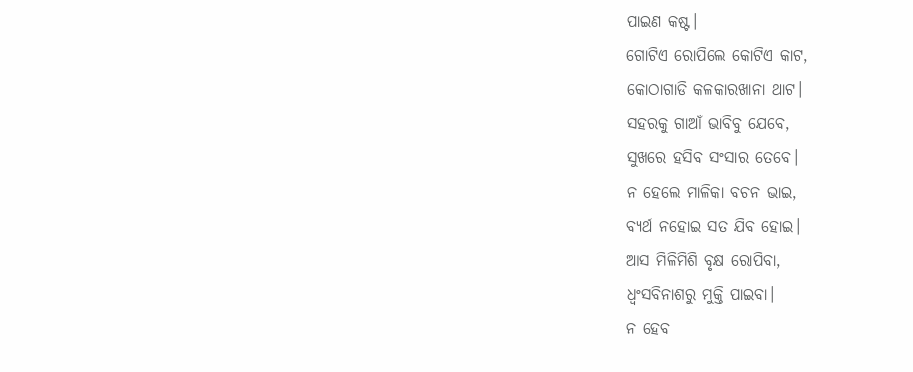ପାଇଣ କଷ୍ଟ।
ଗୋଟିଏ ରୋପିଲେ କୋଟିଏ କାଟ,
କୋଠାଗାଡି କଳକାରଖାନା ଥାଟ।
ସହରକୁ ଗାଆଁ ଭାବିବୁ ଯେବେ,
ସୁଖରେ ହସିବ ସଂସାର ତେବେ।
ନ ହେଲେ ମାଳିକା ବଚନ ଭାଇ,
ବ୍ୟର୍ଥ ନହୋଇ ସତ ଯିବ ହୋଇ।
ଆସ ମିଳିମିଶି ବୃକ୍ଷ ରୋପିବା,
ଧ୍ଵଂସବିନାଶରୁ ମୁକ୍ତି ପାଇବା।
ନ ହେବ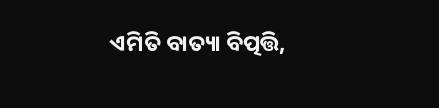ଏମିତି ବାତ୍ୟା ବିତ୍ପତ୍ତି,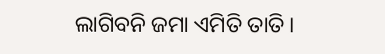ଲାଗିବନି ଜମା ଏମିତି ତାତି।